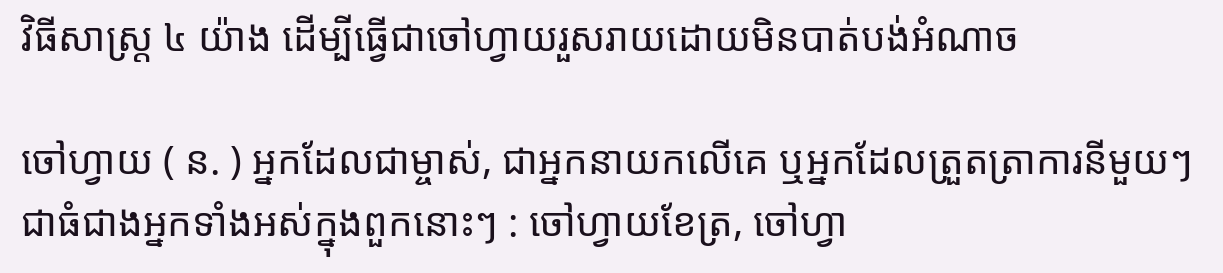វិធីសាស្រ្ត ៤ យ៉ាង ដើម្បីធ្វើជាចៅហ្វាយរួសរាយដោយមិនបាត់បង់អំណាច

ចៅហ្វាយ ( ន. ) អ្នកដែលជាម្ចាស់, ជាអ្នកនាយកលើគេ ឬអ្នកដែលត្រួតត្រាការនីមួយៗ ជាធំជាងអ្នកទាំងអស់ក្នុងពួកនោះៗ : ចៅហ្វាយខែត្រ, ចៅហ្វា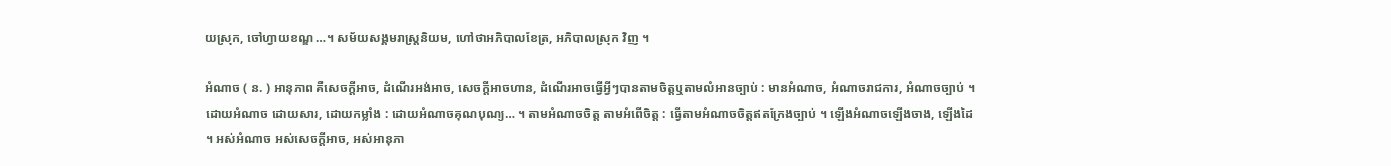យស្រុក, ចៅហ្វាយខណ្ឌ …។ សម័យសង្គមរាស្រ្តនិយម, ហៅថាអភិបាលខែត្រ, អភិបាលស្រុក វិញ ។

អំណាច ( ន. ) អានុភាព គឺសេចក្ដីអាច, ដំណើរអង់អាច, សេចក្ដីអាចហាន, ដំណើរអាចធ្វើអ្វីៗបានតាមចិត្តឬតាមលំអានច្បាប់ : មានអំណាច, អំណាចរាជការ, អំណាចច្បាប់ ។ ដោយអំណាច ដោយសារ, ដោយកម្លាំង : ដោយអំណាចគុណបុណ្យ… ។ តាមអំណាចចិត្ត តាមអំពើចិត្ត : ធ្វើតាមអំណាចចិត្តឥតក្រែងច្បាប់ ។ ឡើងអំណាចឡើងចាង, ឡើងដៃ ។ អស់អំណាច អស់សេចក្ដីអាច, អស់អានុភា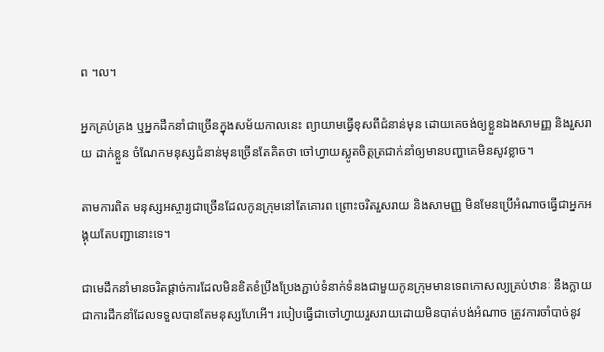ព ។ល។

អ្នកគ្រប់គ្រង ឬអ្នកដឹកនាំជាច្រើនក្នុងសម័យកាលនេះ ព្យាយាមធ្វើខុសពីជំនាន់មុន ដោយគេចង់ឲ្យខ្លួនឯងសាមញ្ញ និងរួសរាយ ដាក់ខ្លួន ចំណែកមនុស្សជំនាន់មុនច្រើនតែគិតថា ចៅហ្វាយស្លូតចិត្តត្រជាក់នាំឲ្យមានបញ្ហាគេមិនសូវខ្លាច។

តាមការពិត មនុស្សអស្ចារ្យជាច្រើនដែលកូនក្រុមនៅតែគោរព ព្រោះចរិតរួសរាយ និងសាមញ្ញ មិនមែនប្រើអំណាចធ្វើជាអ្នកអង្គុយតែបញ្ជានោះទេ។

ជាមេដឹកនាំមានចរិតផ្ដាច់ការដែលមិនខិតខំប្រឹងប្រែងភ្ជាប់ទំនាក់ទំនងជាមួយកូនក្រុមមានទេពកោសល្យគ្រប់ឋានៈ នឹងក្លាយជាការដឹកនាំដែលទទួលបានតែមនុស្សហែអើ។ របៀបធ្វើជាចៅហ្វាយរួសរាយដោយមិនបាត់បង់អំណាច ត្រូវការចាំបាច់នូវ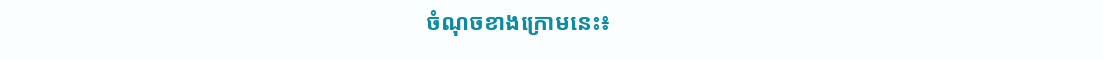ចំណុចខាងក្រោមនេះ៖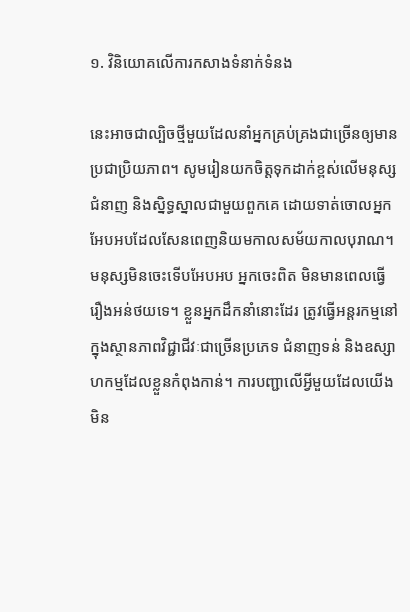១. វិនិយោគលើការកសាងទំនាក់ទំនង

នេះអាចជាល្បិចថ្មីមួយដែលនាំអ្នកគ្រប់គ្រងជាច្រើនឲ្យមានប្រជាប្រិយភាព។ សូមរៀនយកចិត្តទុកដាក់ខ្ពស់លើមនុស្សជំនាញ និងស្និទ្ធស្នាលជាមួយពួកគេ ដោយទាត់ចោលអ្នកអែបអបដែលសែនពេញនិយមកាលសម័យកាលបុរាណ។ មនុស្សមិនចេះទើបអែបអប អ្នកចេះពិត មិនមានពេលធ្វើរឿងអន់ថយទេ។ ខ្លួនអ្នកដឹកនាំនោះដែរ ត្រូវធ្វើអន្តរកម្មនៅក្នុងស្ថានភាពវិជ្ជាជីវៈជាច្រើនប្រភេទ ជំនាញទន់ និងឧស្សាហកម្មដែលខ្លួនកំពុងកាន់។ ការបញ្ជាលើអ្វីមួយដែលយើងមិន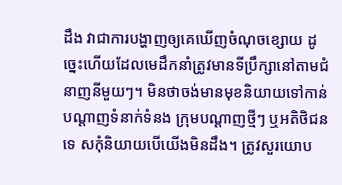ដឹង វាជាការបង្ហាញឲ្យគេឃើញចំណុចខ្សោយ ដូច្នេះហើយដែលមេដឹកនាំត្រូវមានទីប្រឹក្សានៅតាមជំនាញនីមួយៗ។ មិនថាចង់មានមុខនិយាយទៅកាន់បណ្តាញទំនាក់ទំនង ក្រុមបណ្តាញថ្មីៗ ឬអតិថិជនទេ សកុំនិយាយបើយើងមិនដឹង។ ត្រូវសួរយោប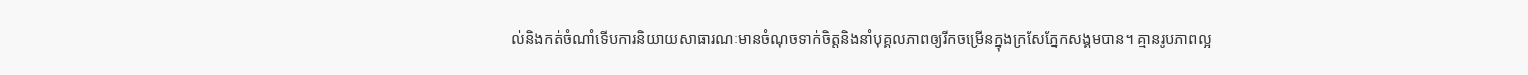ល់និងកត់ចំណាំទើបការនិយាយសាធារណៈមានចំណុចទាក់ចិត្តនិងនាំបុគ្គលភាពឲ្យរីកចម្រើនក្នុងក្រសែភ្នែកសង្គមបាន។ គ្មានរូបភាពល្អ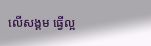លើសង្គម ធ្វើល្អ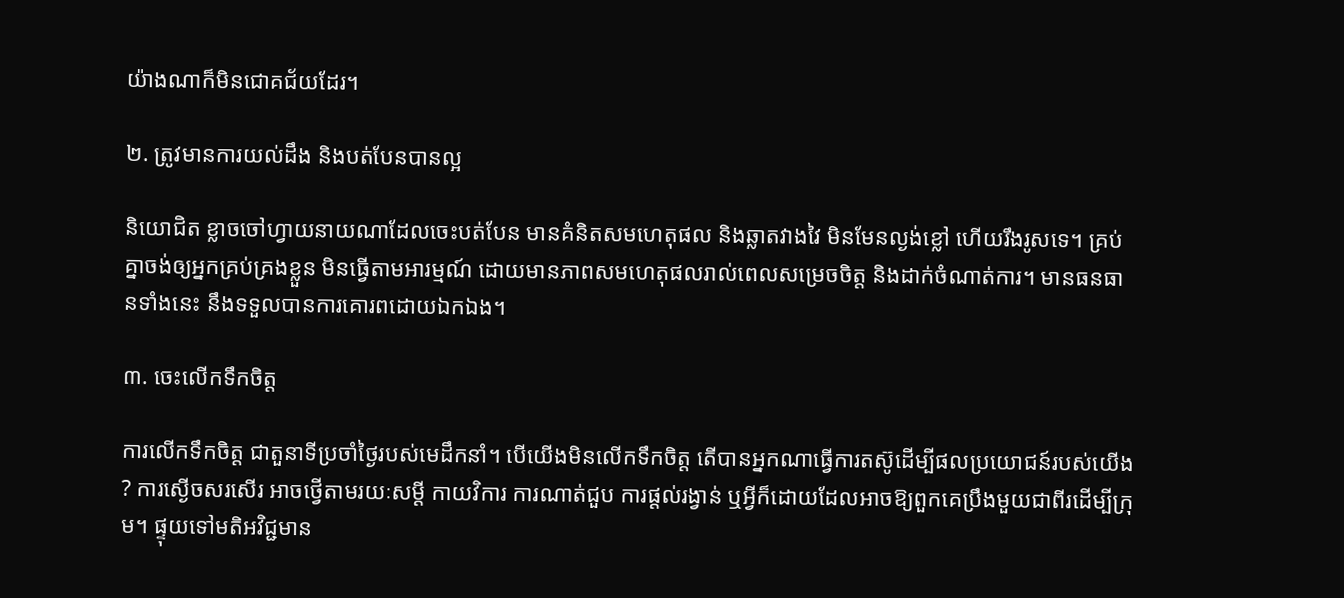យ៉ាងណាក៏មិនជោគជ័យដែរ។

២. ត្រូវមានការយល់ដឹង និងបត់បែនបានល្អ

និយោជិត ខ្លាចចៅហ្វាយនាយណាដែលចេះបត់បែន មានគំនិតសមហេតុផល និងឆ្លាតវាងវៃ មិនមែនល្ងង់ខ្លៅ ហើយរឹងរូសទេ។ គ្រប់គ្នាចង់ឲ្យអ្នកគ្រប់គ្រងខ្លួន មិនធ្វើតាមអារម្មណ៍ ដោយមានភាពសមហេតុផលរាល់ពេលសម្រេចចិត្ត និងដាក់ចំណាត់ការ។ មានធនធានទាំងនេះ នឹងទទួលបានការគោរពដោយឯកឯង។

៣. ចេះលើកទឹកចិត្ត

ការលើកទឹកចិត្ត ជាតួនាទីប្រចាំថ្ងៃរបស់មេដឹកនាំ។ បើយើងមិនលើកទឹកចិត្ត តើបានអ្នកណាធ្វើការតស៊ូដើម្បីផលប្រយោជន៍របស់យើង? ការស្ងើចសរសើរ អាចថ្វើតាមរយៈសម្តី កាយវិការ ការណាត់ជួប ការផ្តល់រង្វាន់ ឬអ្វីក៏ដោយដែលអាចឱ្យពួកគេប្រឹងមួយជាពីរដើម្បីក្រុម។ ផ្ទុយទៅមតិអវិជ្ជមាន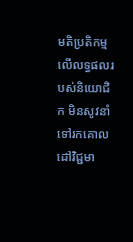មតិប្រតិកម្មលើលទ្ធផលរបស់និយោជិក មិនសូវនាំទៅរកគោលដៅវិជ្ជមា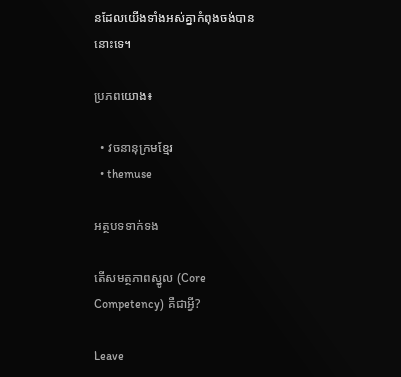នដែលយើងទាំងអស់គ្នាកំពុងចង់បាននោះទេ។

ប្រភពយោង៖

  • វចនានុក្រមខ្មែរ
  • themuse

អត្ថបទទាក់ទង

តើសមត្ថភាពស្នូល (Core Competency) គឺជាអ្វី?

Leave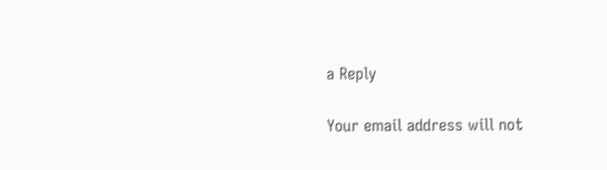a Reply

Your email address will not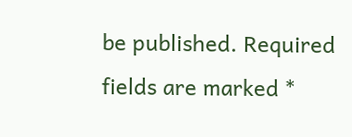be published. Required fields are marked *